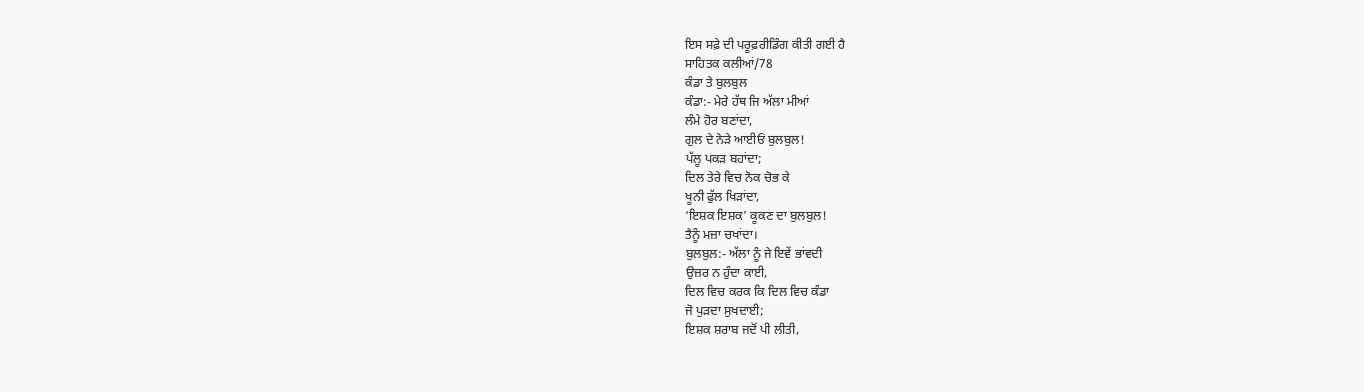ਇਸ ਸਫ਼ੇ ਦੀ ਪਰੂਫ਼ਰੀਡਿੰਗ ਕੀਤੀ ਗਈ ਹੈ
ਸਾਹਿਤਕ ਕਲੀਆਂ/78
ਕੰਡਾ ਤੇ ਬੁਲਬੁਲ
ਕੰਡਾ:- ਮੇਰੇ ਹੱਥ ਜਿ ਅੱਲਾ ਮੀਆਂ
ਲੰਮੇ ਹੋਰ ਬਣਾਂਦਾ,
ਗੁਲ ਦੇ ਨੇੜੇ ਆਈਓਂ ਬੁਲਬੁਲ!
ਪੱਲੂ ਪਕੜ ਬਹਾਂਦਾ;
ਦਿਲ ਤੇਰੇ ਵਿਚ ਨੋਕ ਚੋਭ ਕੇ
ਖੂਨੀ ਫੁੱਲ ਖਿੜਾਂਦਾ,
‘ਇਸ਼ਕ ਇਸ਼ਕ' ਕੂਕਣ ਦਾ ਬੁਲਬੁਲ!
ਤੈਨੂੰ ਮਜ਼ਾ ਚਖਾਂਦਾ।
ਬੁਲਬੁਲ:- ਅੱਲਾ ਨੂੰ ਜੇ ਇਵੇਂ ਭਾਂਵਦੀ
ਉਜ਼ਰ ਨ ਹੁੰਦਾ ਕਾਈ,
ਦਿਲ ਵਿਚ ਕਰਕ ਕਿ ਦਿਲ ਵਿਚ ਕੰਡਾ
ਜੋ ਪੁੜਦਾ ਸੁਖਦਾਈ;
ਇਸ਼ਕ ਸ਼ਰਾਬ ਜਦੋਂ ਪੀ ਲੀਤੀ,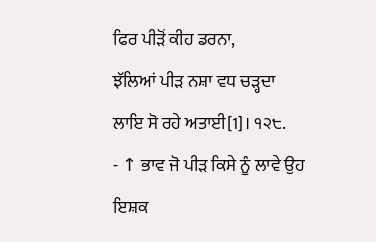ਫਿਰ ਪੀੜੋਂ ਕੀਹ ਡਰਨਾ,
ਝੱਲਿਆਂ ਪੀੜ ਨਸ਼ਾ ਵਧ ਚੜ੍ਹਦਾ
ਲਾਇ ਸੋ ਰਹੇ ਅਤਾਈ[1]। ੧੨੮.
- ↑ ਭਾਵ ਜੋ ਪੀੜ ਕਿਸੇ ਨੂੰ ਲਾਵੇ ਉਹ ਇਸ਼ਕ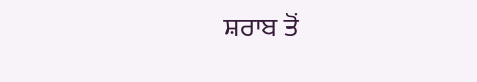ਸ਼ਰਾਬ ਤੋਂ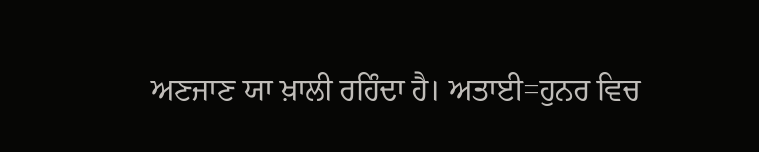ਅਣਜਾਣ ਯਾ ਖ਼ਾਲੀ ਰਹਿੰਦਾ ਹੈ। ਅਤਾਈ=ਹੁਨਰ ਵਿਚ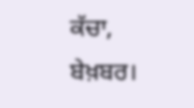ਕੱਚਾ, ਬੇਖ਼ਬਰ।